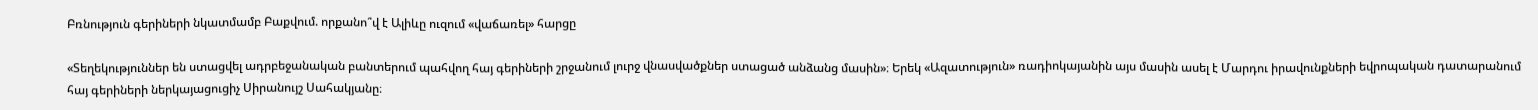Բռնություն գերիների նկատմամբ Բաքվում. որքանո՞վ է Ալիևը ուզում «վաճառել» հարցը

«Տեղեկություններ են ստացվել ադրբեջանական բանտերում պահվող հայ գերիների շրջանում լուրջ վնասվածքներ ստացած անձանց մասին»։ Երեկ «Ազատություն» ռադիոկայանին այս մասին ասել է Մարդու իրավունքների եվրոպական դատարանում հայ գերիների ներկայացուցիչ Սիրանույշ Սահակյանը։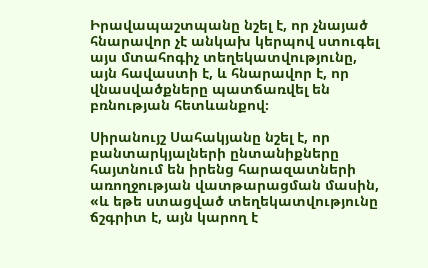Իրավապաշտպանը նշել է, որ չնայած հնարավոր չէ անկախ կերպով ստուգել այս մտահոգիչ տեղեկատվությունը, այն հավաստի է, և հնարավոր է, որ վնասվածքները պատճառվել են բռնության հետևանքով։

Սիրանույշ Սահակյանը նշել է, որ բանտարկյալների ընտանիքները հայտնում են իրենց հարազատների առողջության վատթարացման մասին, «և եթե ստացված տեղեկատվությունը ճշգրիտ է, այն կարող է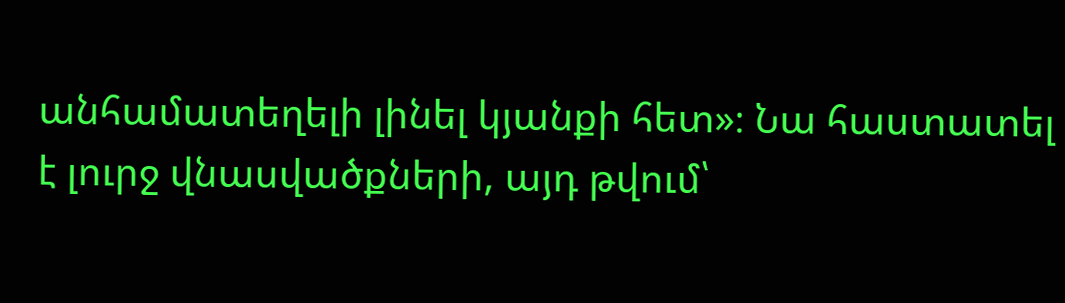անհամատեղելի լինել կյանքի հետ»։ Նա հաստատել է լուրջ վնասվածքների, այդ թվում՝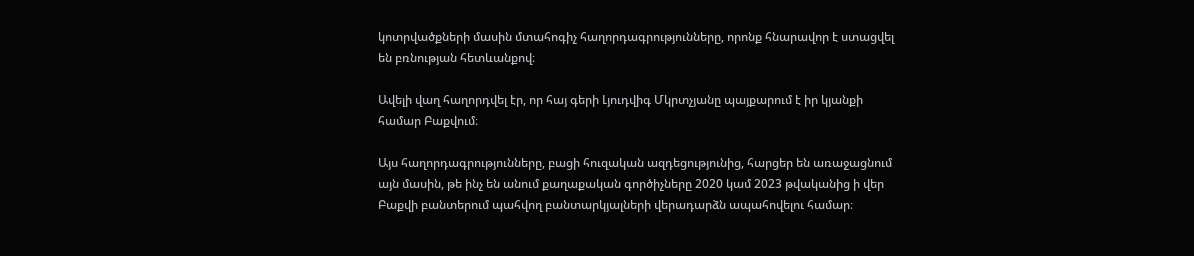կոտրվածքների մասին մտահոգիչ հաղորդագրությունները, որոնք հնարավոր է ստացվել են բռնության հետևանքով։

Ավելի վաղ հաղորդվել էր, որ հայ գերի Լյուդվիգ Մկրտչյանը պայքարում է իր կյանքի համար Բաքվում։

Այս հաղորդագրությունները, բացի հուզական ազդեցությունից, հարցեր են առաջացնում այն մասին, թե ինչ են անում քաղաքական գործիչները 2020 կամ 2023 թվականից ի վեր Բաքվի բանտերում պահվող բանտարկյալների վերադարձն ապահովելու համար։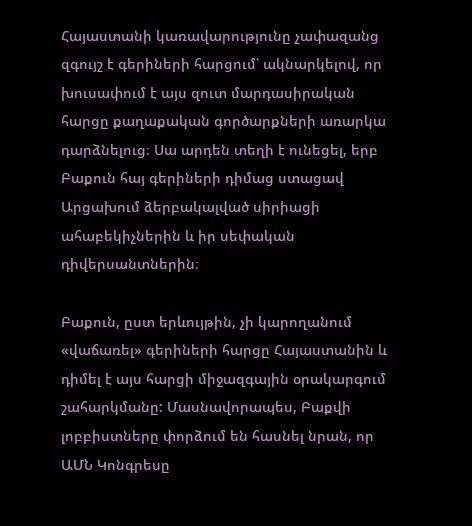Հայաստանի կառավարությունը չափազանց զգույշ է գերիների հարցում՝ ակնարկելով, որ խուսափում է այս զուտ մարդասիրական հարցը քաղաքական գործարքների առարկա դարձնելուց։ Սա արդեն տեղի է ունեցել, երբ Բաքուն հայ գերիների դիմաց ստացավ Արցախում ձերբակալված սիրիացի ահաբեկիչներին և իր սեփական դիվերսանտներին։

Բաքուն, ըստ երևույթին, չի կարողանում «վաճառել» գերիների հարցը Հայաստանին և դիմել է այս հարցի միջազգային օրակարգում շահարկմանը: Մասնավորապես, Բաքվի լոբբիստները փորձում են հասնել նրան, որ ԱՄՆ Կոնգրեսը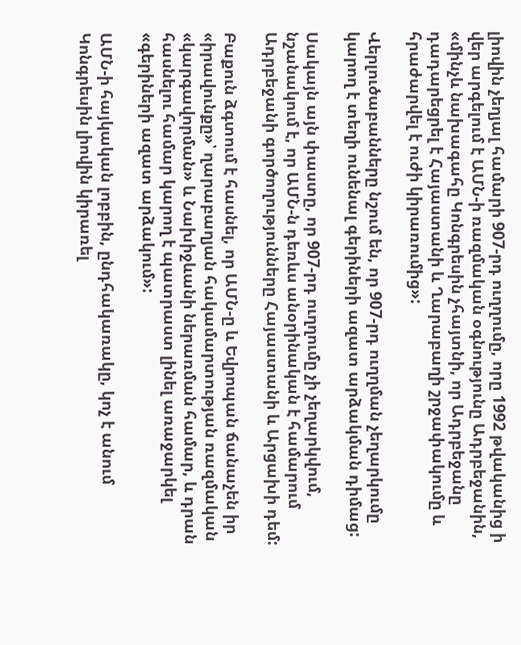լիովին չեղյալ համարի 907-րդ ուղղումը, որը 1992 թվականից ի վեր արգելում է ԱՄՆ-ի ռազմական օգնությունը Ադրբեջանին, «մինչև նախագահը Կոնգրեսին չհայտնի, որ Ադրբեջանը դադարեցրել է Հայաստանի և Ղարաբաղի շրջափակումը և հրաժարվել է ուժի կիրառումից»:

Վերլուծաբանները նշում են, որ 907-րդ ուղղման չեղարկումը կարող է տեղի ունենալ գերիների ազատ արձակման դիմաց:

Սակայն այն փաստը, որ 907-րդ ուղղումը չի չեղարկվում, նշանակում է, որ ԱՄՆ-ն դեռևս անօրինական է համարում Ադրբեջանի գործողությունները Հայաստանի և Արցախի դեմ:

Բաքուն ձգտում է հասնել, որ ԱՄՆ-ը և Եվրոպան ճանաչեն իր «իրավունքը»՝ ղարաբաղյան հակամարտության ռազմական «կարգավորման» և Նախիջևանի ներառման համար, և դրան հասնելու համար կարող է պատրաստ լինել առաջարկել «գերիների ազատ արձակում»:

ԱՄՆ-ի հայկական լոբբին, ընդհակառակը, կոչ է անում Կոնգրեսին լիովին կիրառել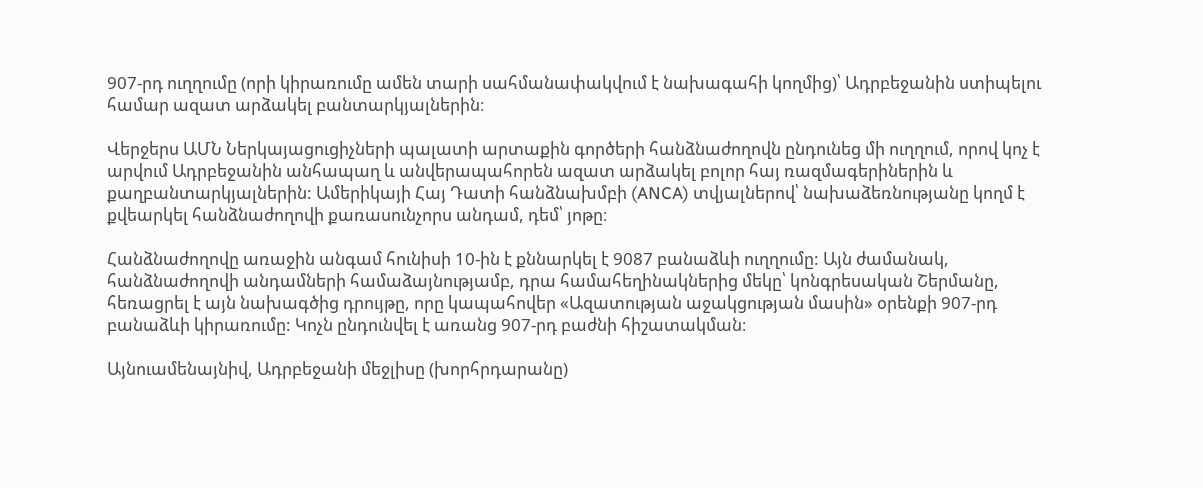907-րդ ուղղումը (որի կիրառումը ամեն տարի սահմանափակվում է նախագահի կողմից)՝ Ադրբեջանին ստիպելու համար ազատ արձակել բանտարկյալներին։

Վերջերս ԱՄՆ Ներկայացուցիչների պալատի արտաքին գործերի հանձնաժողովն ընդունեց մի ուղղում, որով կոչ է արվում Ադրբեջանին անհապաղ և անվերապահորեն ազատ արձակել բոլոր հայ ռազմագերիներին և քաղբանտարկյալներին: Ամերիկայի Հայ Դատի հանձնախմբի (ANCA) տվյալներով՝ նախաձեռնությանը կողմ է քվեարկել հանձնաժողովի քառասունչորս անդամ, դեմ՝ յոթը։

Հանձնաժողովը առաջին անգամ հունիսի 10-ին է քննարկել է 9087 բանաձևի ուղղումը: Այն ժամանակ, հանձնաժողովի անդամների համաձայնությամբ, դրա համահեղինակներից մեկը՝ կոնգրեսական Շերմանը, հեռացրել է այն նախագծից դրույթը, որը կապահովեր «Ազատության աջակցության մասին» օրենքի 907-րդ բանաձևի կիրառումը: Կոչն ընդունվել է առանց 907-րդ բաժնի հիշատակման։

Այնուամենայնիվ, Ադրբեջանի մեջլիսը (խորհրդարանը)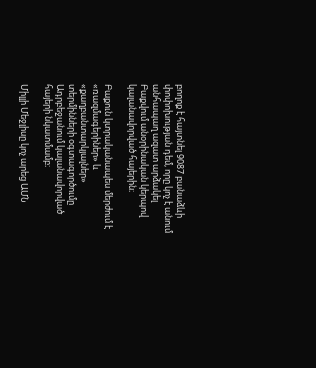բողոք է հայտնել 9087 բանաձևի փոփոխության դեմ, որը կոչ է անում անհապաղ ազատ արձակել Բաքվում անօրինական կերպով կալանավորված հայերին։

Բաքուն կտրականապես մերժում է «ռազմագերիներ» և «քաղբանտարկյալներ» տերմինների օգտագործումը Ադրբեջանում կալանավորված հայերի նկատմամբ։

Միլլի Մեջլիսը կոչ արեց ԱՄՆ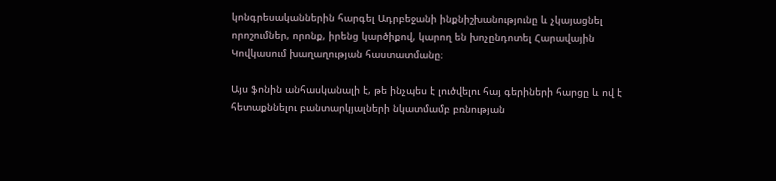կոնգրեսականներին հարգել Ադրբեջանի ինքնիշխանությունը և չկայացնել որոշումներ, որոնք, իրենց կարծիքով, կարող են խոչընդոտել Հարավային Կովկասում խաղաղության հաստատմանը։

Այս ֆոնին անհասկանալի է, թե ինչպես է լուծվելու հայ գերիների հարցը և ով է հետաքննելու բանտարկյալների նկատմամբ բռնության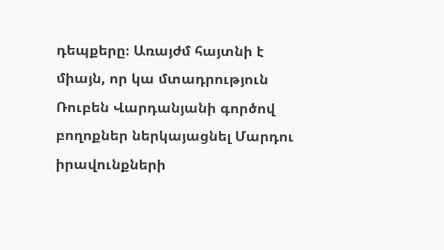դեպքերը։ Առայժմ հայտնի է միայն, որ կա մտադրություն Ռուբեն Վարդանյանի գործով բողոքներ ներկայացնել Մարդու իրավունքների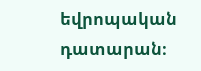եվրոպական դատարան։